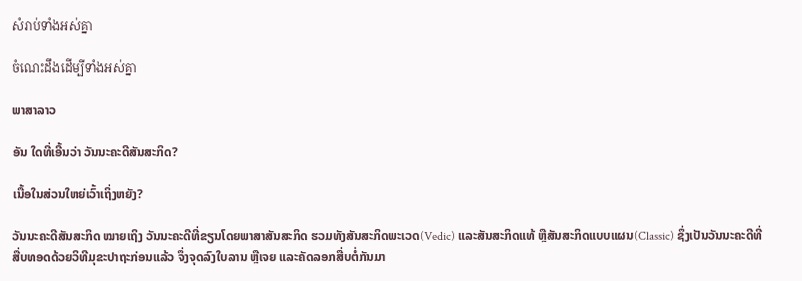សំរាប់ទាំងអស់គ្នា

ចំណេះដឹងដើម្បីទាំងអស់គ្នា

ພາສາລາວ

ອັນ ໃດທີ່ເອີ້ນວ່າ ວັນນະຄະດີສັນສະກິດ?

ເນື້ອໃນສ່ວນໃຫຍ່ເວົ້າເຖິ່ງຫຍັງ?

ວັນນະຄະດີສັນສະກິດ ໝາຍເຖິງ ວັນນະຄະດີທີ່ຂຽນໂດຍພາສາສັນສະກິດ ຮວມທັງສັນສະກິດພະເວດ(Vedic) ແລະສັນສະກິດແທ້ ຫຼືສັນສະກິດແບບແຜນ(Classic) ຊຶ່ງເປັນວັນນະຄະດີທີ່ ສື່ບທອດດ້ວຍວິທີມຸຂະປາຖະກ່ອນແລ້ວ ຈຶ່ງຈຸດລົງໃບລານ ຫຼືເຈຍ ແລະຄັດລອກສື່ບຕໍ່ກັນມາ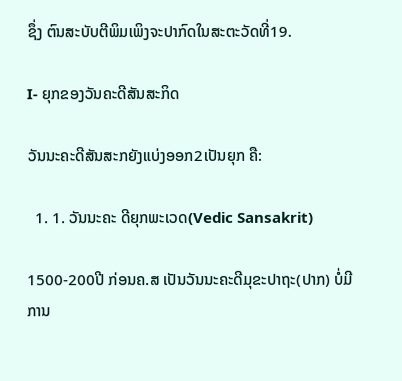ຊຶ່ງ ຕົນສະບັບຕີພິມເພິງຈະປາກົດໃນສະຕະວັດທີ່19.

I- ຍຸກຂອງວັນຄະດີສັນສະກິດ

ວັນນະຄະດີສັນສະກຍັງແບ່ງອອກ2ເປັນຍຸກ ຄື:

  1. 1. ວັນນະຄະ ດີຍຸກພະເວດ(Vedic Sansakrit)

1500-200ປີ ກ່ອນຄ.ສ ເປັນວັນນະຄະດີມຸຂະປາຖະ(ປາກ) ບໍ່ມີການ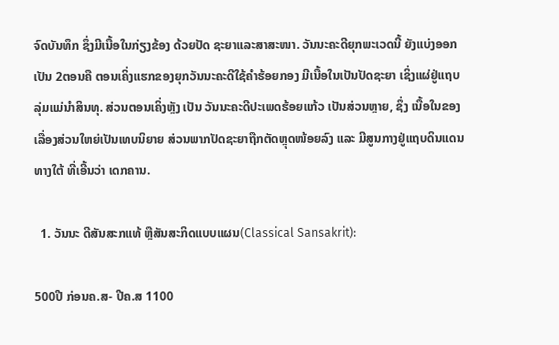ຈົດບັນທຶກ ຊຶ່ງມີເນື້ອໃນກ່ຽງຂ້ອງ ດ້ວຍປັດ ຊະຍາແລະສາສະໜາ. ວັນນະຄະດີຍຸກພະເວດນີ້ ຍັງແບ່ງອອກເປັນ 2ຕອນຄື ຕອນເຄິ່ງແຮກຂອງຍຸກວັນນະຄະດີໃຊ້ຄຳຮ້ອຍກອງ ມີເນື້ອໃນເປັນປັດຊະຍາ ເຊິ່ງແຜ່ຢູ່ແຖບລຸ່ມແມ່ນຳສິນທຸ. ສ່ວນຕອນເຄິ່ງຫຼັງ ເປັນ ວັນນະຄະດີປະເພດຮ້ອຍແກ້ວ ເປັນສ່ວນຫຼາຍ, ຊຶ່ງ ເນື້ອໃນຂອງເລື່ອງສ່ວນໃຫຍ່ເປັນເທບນິຍາຍ ສ່ວນພາກປັດຊະຍາຖືກຕັດຫຼຸດໜ້ອຍລົງ ແລະ ມີສູນກາງຢູ່ແຖບດິນແດນທາງໃຕ້ ທີ່ເອີ້ນວ່າ ເດກຄານ.

  1. ວັນນະ ດີສັນສະກແທ້ ຫຼືສັນສະກິດແບບແຜນ(Classical Sansakrit):

500ປີ ກ່ອນຄ.ສ- ປີຄ.ສ 1100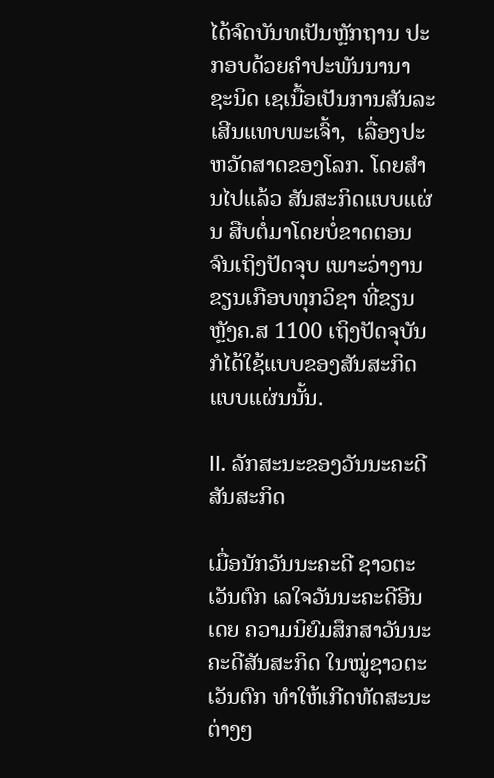ໄດ້ຈົດບັນທເປັນຫັຼກຖານ ປະກອບດ້ວຍຄຳປະພັນນານາ ຊະນິດ ເຊເນື້ອເປັນການສັນລະເສີນແທບພະເຈົ້າ,  ເລື່ອງປະຫວັດສາດຂອງໂລກ. ໂດຍສຳນໄປແລ້ວ ສັນສະກິດແບບແຜ່ນ ສືບຕໍ່ມາໂດຍບໍ່ຂາດຕອນ ຈົນເຖິງປັດຈຸບ ເພາະວ່າງານ ຂຽນເກືອບທຸກວິຊາ ທີ່ຂຽນຫຼັງຄ.ສ 1100 ເຖິງປັດຈຸບັນ ກໍໄດ້ໃຊ້ແບບຂອງສັນສະກິດແບບແຜ່ນນັ້ນ.

II. ລັກສະນະຂອງວັນນະຄະດີສັນສະກິດ

ເມື່ອນັກວັນນະຄະດີ ຊາວຕະເວັນຕົກ ເລໃຈວັນນະຄະດີອີນເດຍ ຄວາມນິຍົມສຶກສາວັນນະຄະດີສັນສະກິດ ໃນໝູ່ຊາວຕະເວັນຕົກ ທຳໃຫ້ເກີດທັດສະນະ  ຕ່າງໆ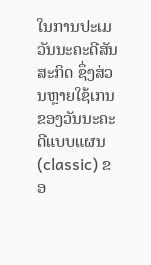ໃນການປະເມວັນນະຄະດີສັນສະກິດ ຊຶ່ງສ່ວນຫຼາຍໃຊ້ເກນຂອງວັນນະຄະດີແບບແຜນ(classic) ຂອ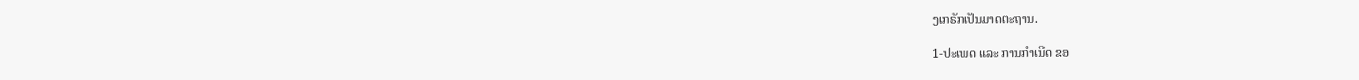ງເກຣັກເປັນມາດຕະຖານ.

1-ປະເພດ ແລະ ການກຳເນີດ ຂອ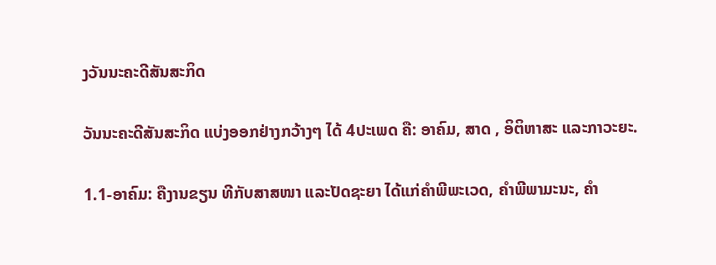ງວັນນະຄະດີສັນສະກິດ

ວັນນະຄະດີສັນສະກິດ ແບ່ງອອກຢ່າງກວ້າງໆ ໄດ້ 4ປະເພດ ຄື: ອາຄົມ, ສາດ , ອິຕິຫາສະ ແລະກາວະຍະ.

1.1-ອາຄົມ: ຄືງານຂຽນ ທີກັບສາສໜາ ແລະປັດຊະຍາ ໄດ້ແກ່ຄຳພີພະເວດ, ຄຳພີພາມະນະ, ຄຳ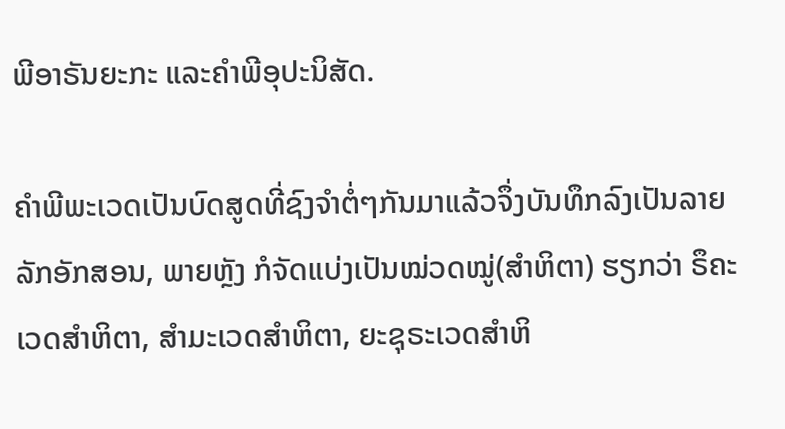ພີອາຣັນຍະກະ ແລະຄຳພີອຸປະນິສັດ.

ຄຳພີພະເວດເປັນບົດສູດທີ່ຊົງຈຳຕ່ໍໆກັນມາແລ້ວຈຶ່ງບັນທຶກລົງເປັນລາຍລັກອັກສອນ, ພາຍຫຼັງ ກໍຈັດແບ່ງເປັນໝ່ວດໝູ່(ສຳຫິຕາ) ຮຽກວ່າ ຣຶຄະ ເວດສຳຫິຕາ, ສຳມະເວດສຳຫິຕາ, ຍະຊຸຣະເວດສຳຫິ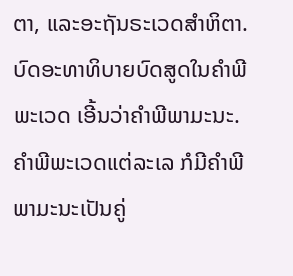ຕາ, ແລະອະຖັນຣະເວດສຳຫິຕາ. ບົດອະທາທິບາຍບົດສູດໃນຄຳພີພະເວດ ເອີ້ນວ່າຄຳພີພາມະນະ. ຄຳພີພະເວດແຕ່ລະເລ ກໍມີຄຳພີພາມະນະເປັນຄູ່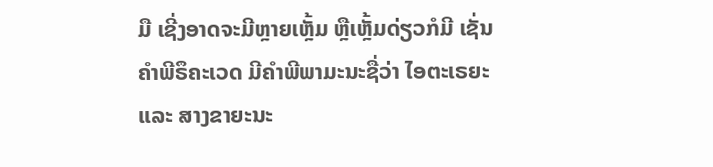ມື ເຊີ່ງອາດຈະມີຫຼາຍເຫຼັ້ມ ຫຼືເຫຼັ້ມດ່ຽວກໍມີ ເຊັ່ນ ຄຳພີຣຶຄະເວດ ມີຄຳພີພາມະນະຊື່ວ່າ ໄອຕະເຣຍະ ແລະ ສາງຂາຍະນະ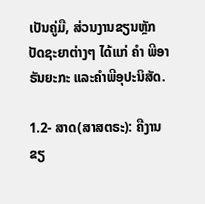ເປັນຄູ່ມື, ສ່ວນງານຂຽນຫຼັກປັດຊະຍາຕ່າງໆ ໄດ້ແກ່ ຄຳ ພີອາຣັນຍະກະ ແລະຄຳພີອຸປະນິສັດ.

1.2- ສາດ(ສາສຕຣະ): ຄືງານຂຽ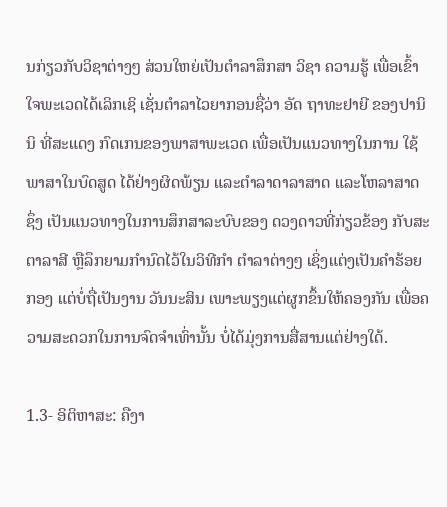ນກ່ຽວກັບວິຊາຕ່າງໆ ສ່ວນໃຫຍ່ເປັນຕຳລາສຶກສາ ວິຊາ ຄວາມຮູ້ ເພື່ອເຂົ້າໃຈພະເວດໄດ້ເລິກເຊິ ເຊັ່ນຕຳລາໄວຍາກອນຊື່ວ່າ ອັດ ຖາທະຢາຍີ ຂອງປານິນິ ທີ່ສະແດງ ກົດເກນຂອງພາສາພະເວດ ເພື່ອເປັນແນວທາງໃນການ ໃຊ້ພາສາໃນບົດສູດ ໄດ້ຢ່າງຜິດພ້ຽນ ແລະຕຳລາດາລາສາດ ແລະໂຫລາສາດ ຊຶ່ງ ເປັນແນວທາງໃນການສຶກສາລະບົບຂອງ ດວງດາວທີ່ກ່ຽວຂ້ອງ ກັບສະຕາລາສີ ຫຼືລຶກຍາມກຳນົດໄວ້ໃນວິທີກຳ ຕຳລາຕ່າງໆ ເຊິ່ງແຕ່ງເປັນຄຳຮ້ອຍກອງ ແຕ່ບໍ່ຖື່ເປັນງານ ວັນນະສິນ ເພາະພຽງແຕ່ຜູກຂຶ້ນໃຫ້ຄອງກັນ ເພື່ອຄວາມສະດວກໃນການຈົດຈຳເທົ່ານັ້ນ ບໍ່ໄດ້ມຸ່ງການສື່ສານແຕ່ຢ່າງໃດ້.

1.3- ອິຕິຫາສະ: ຄືງາ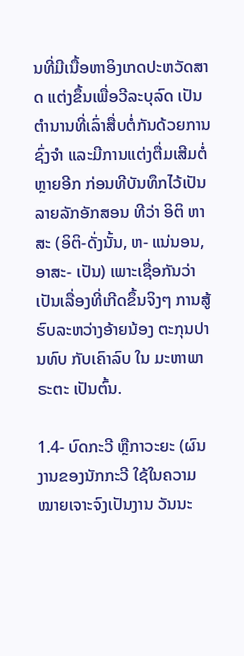ນທີ່ມີເນື້ອຫາອິງເກດປະຫວັດສາດ ແຕ່ງຂຶ້ນເພື່ອວີລະບຸລົດ ເປັນຕຳນານທີ່ເລົ່າສື່ບຕ່ໍກັນດ້ວຍການຊົ່ງຈຳ ແລະມີການແຕ່ງຕື່ມເສີມຕໍ່ຫຼາຍອີກ ກ່ອນທີບັນທຶກໄວ້ເປັນລາຍລັກອັກສອນ ທີວ່າ ອິຕິ ຫາສະ (ອິຕິ-ດັ່ງນັ້ນ, ຫ- ແນ່ນອນ, ອາສະ- ເປັນ) ເພາະເຊື່ອກັນວ່າເປັນເລື່ອງທີ່ເກີດຂຶ້ນຈິງໆ ການສູ້ຮົບລະຫວ່າງອ້າຍນ້ອງ ຕະກຸນປານທົບ ກັບເຄົາລົບ ໃນ ມະຫາພາຣະຕະ ເປັນຕົ້ນ.

1.4- ບົດກະວີ ຫຼືກາວະຍະ (ຜົນງານຂອງນັກກະວີ ໃຊ້ໃນຄວາມໝາຍເຈາະຈົງເປັນງານ ວັນນະ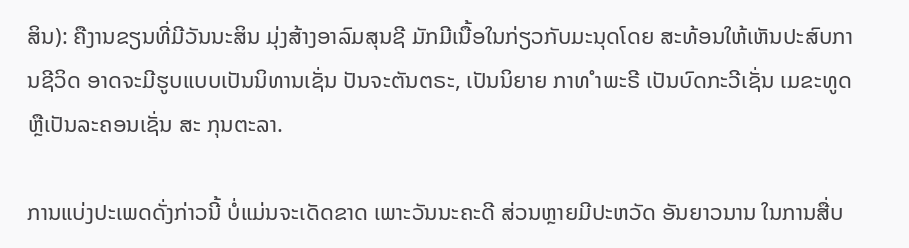ສິນ): ຄືງານຂຽນທີ່ມີວັນນະສິນ ມຸ່ງສ້າງອາລົມສຸນຊີ ມັກມີເນື້ອໃນກ່ຽວກັບມະນຸດໂດຍ ສະທ້ອນໃຫ້ເຫັນປະສົບການຊີວິດ ອາດຈະມີຮູບແບບເປັນນິທານເຊັ່ນ ປັນຈະຕັນຕຣະ, ເປັນນິຍາຍ ກາທ ຳພະຣີ ເປັນບົດກະວີເຊັ່ນ ເມຂະທູດ ຫຼືເປັນລະຄອນເຊັ່ນ ສະ ກຸນຕະລາ.

ການແບ່ງປະເພດດັ່ງກ່າວນີ້ ບໍ່ແມ່ນຈະເດັດຂາດ ເພາະວັນນະຄະດີ ສ່ວນຫຼາຍມີປະຫວັດ ອັນຍາວນານ ໃນການສື່ບ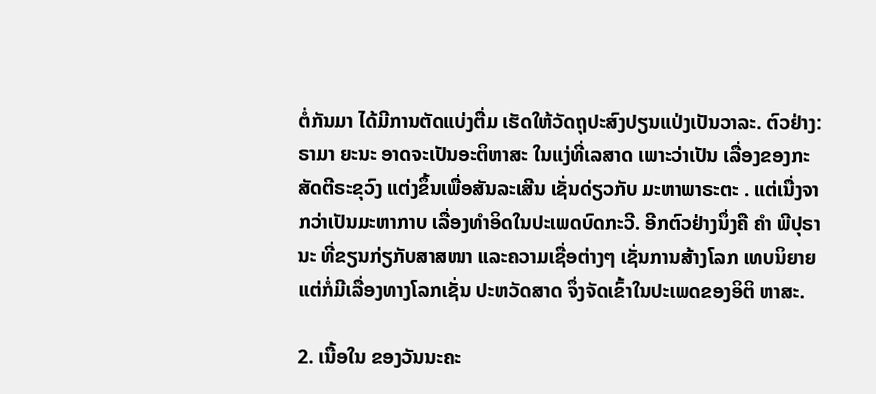ຕໍ່ກັນມາ ໄດ້ມີການຕັດແບ່ງຕື່ມ ເຮັດໃຫ້ວັດຖຸປະສົງປຽນແປ່ງເປັນວາລະ. ຕົວຢ່າງ: ຣາມາ ຍະນະ ອາດຈະເປັນອະຕິຫາສະ ໃນແງ່ທີ່ເລສາດ ເພາະວ່າເປັນ ເລື່ອງຂອງກະສັດຕີຣະຂຸວົງ ແຕ່ງຂຶ້ນເພື່ອສັນລະເສີນ ເຊັ່ນດ່ຽວກັບ ມະຫາພາຣະຕະ . ແຕ່ເນື່ງຈາກວ່າເປັນມະຫາກາບ ເລື່ອງທຳອິດໃນປະເພດບົດກະວີ. ອີກຕົວຢ່າງນຶ່ງຄື ຄຳ ພີປຸຣານະ ທີ່ຂຽນກ່ຽກັບສາສໜາ ແລະຄວາມເຊື່ອຕ່າງໆ ເຊັ່ນການສ້າງໂລກ ເທບນິຍາຍ ແຕ່ກໍ່ມີເລື່ອງທາງໂລກເຊັ່ນ ປະຫວັດສາດ ຈຶ່ງຈັດເຂົ້າໃນປະເພດຂອງອິຕິ ຫາສະ.

2. ເນື້ອໃນ ຂອງວັນນະຄະ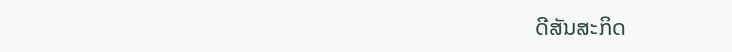ດີສັນສະກິດ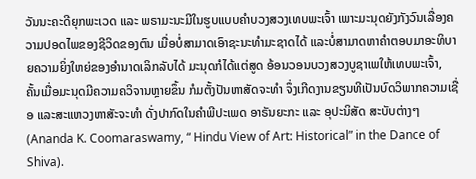ວັນນະຄະດີຍຸກພະເວດ ແລະ ພຣາມະນະມີໃນຮູບແບບຄຳບວງສວງເທບພະເຈົ້າ ເພາະມະນຸດຍັງກັງວົນເລື່ອງຄວາມປອດໄພຂອງຊີວິດຂອງຕົນ ເມື່ອບໍ່ສາມາດເອົາຊະນະທຳມະຊາດໄດ້ ແລະບໍ່ສາມາດຫາຄຳຕອບມາອະທິບາຍຄວາມຍິ່ງໃຫຍ່ຂອງອຳນາດເລິກລັບໄດ້ ມະນຸດກໍໄດ້ແຕ່ສູດ ອ້ອນວອນບວງສວງບູຊາເພໃຫ້ເທບພະເຈົ້າ, ຄັ້ນເມື່ອມະນຸດມີຄວາມຄວິຈານຫຼາຍຂຶ້ນ ກໍມຕັ້ງປັນຫາສັດຈະທຳ ຈຶ່ງເກີດງານຂຽນທີເປັນບົດວິພາກຄວາມເຊື່ອ ແລະສະແຫວງຫາສັະຈະທຳ ດັ່ງປາກົດໃນຄຳພີປະເພດ ອາຣັນຍະກະ ແລະ ອຸປະນິສັດ ສະບັບຕ່າງໆ (Ananda K. Coomaraswamy, “ Hindu View of Art: Historical” in the Dance of Shiva).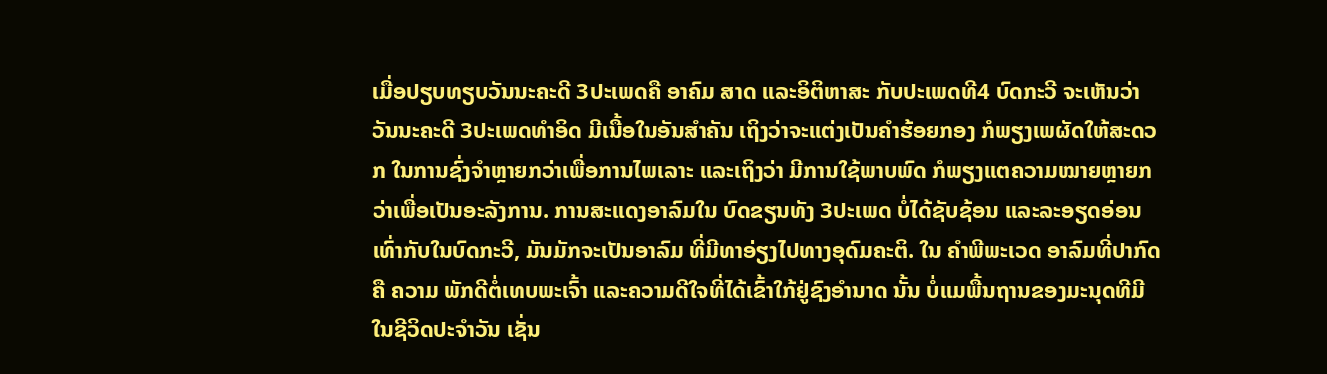ເມື່ອປຽບທຽບວັນນະຄະດີ 3ປະເພດຄື ອາຄົມ ສາດ ແລະອິຕິຫາສະ ກັບປະເພດທີ4 ບົດກະວີ ຈະເຫັນວ່າວັນນະຄະດີ 3ປະເພດທຳອິດ ມີເນື້ອໃນອັນສຳຄັນ ເຖິງວ່າຈະແຕ່ງເປັນຄຳຮ້ອຍກອງ ກໍພຽງເພຜັດໃຫ້ສະດວກ ໃນການຊົ່ງຈຳຫຼາຍກວ່າເພື່ອການໄພເລາະ ແລະເຖິງວ່າ ມີການໃຊ້ພາບພົດ ກໍພຽງແຕຄວາມໝາຍຫຼາຍກວ່າເພື່ອເປັນອະລັງການ. ການສະແດງອາລົມໃນ ບົດຂຽນທັງ 3ປະເພດ ບໍ່ໄດ້ຊັບຊ້ອນ ແລະລະອຽດອ່ອນເທົ່າກັບໃນບົດກະວີ, ມັນມັກຈະເປັນອາລົມ ທີ່ມີທາອ່ຽງໄປທາງອຸດົມຄະຕິ. ໃນ ຄຳພີພະເວດ ອາລົມທີ່ປາກົດຄື ຄວາມ ພັກດີຕໍ່ເທບພະເຈົ້າ ແລະຄວາມດີໃຈທີ່ໄດ້ເຂົ້າໃກ້ຢູ່ຊົງອຳນາດ ນັ້ນ ບໍ່ແມພື້ນຖານຂອງມະນຸດທີມີໃນຊີວິດປະຈຳວັນ ເຊັ່ນ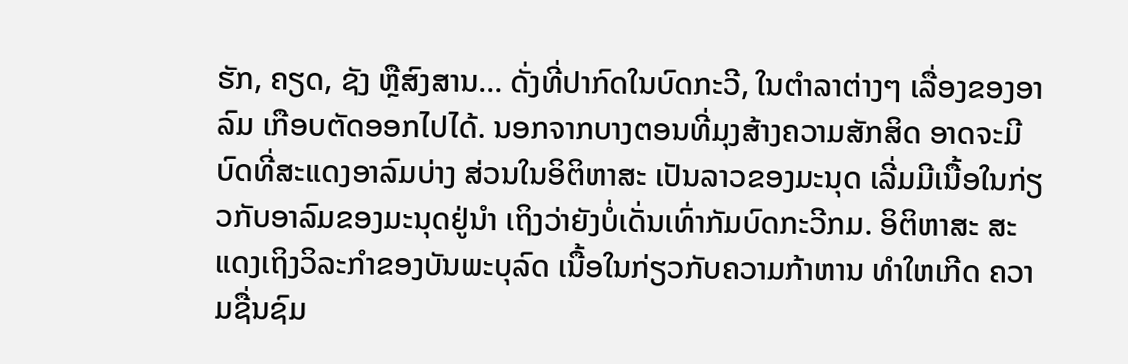ຮັກ, ຄຽດ, ຊັງ ຫຼືສົງສານ… ດັ່ງທີ່ປາກົດໃນບົດກະວີ, ໃນຕຳລາຕ່າງໆ ເລື່ອງຂອງອາລົມ ເກືອບຕັດອອກໄປໄດ້. ນອກຈາກບາງຕອນທີ່ມຸງສ້າງຄວາມສັກສິດ ອາດຈະມີບົດທີ່ສະແດງອາລົມບ່າງ ສ່ວນໃນອິຕິຫາສະ ເປັນລາວຂອງມະນຸດ ເລີ່ມມີເນື້ອໃນກ່ຽວກັບອາລົມຂອງມະນຸດຢູ່ນຳ ເຖິງວ່າຍັງບໍ່ເດັ່ນເທົ່າກັມບົດກະວີກມ. ອິຕິຫາສະ ສະແດງເຖິງວິລະກຳຂອງບັນພະບຸລົດ ເນື້ອໃນກ່ຽວກັບຄວາມກ້າຫານ ທຳໃຫເກີດ ຄວາມຊື່ນຊົມ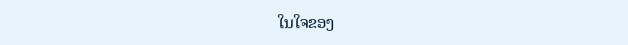ໃນໃຈຂອງ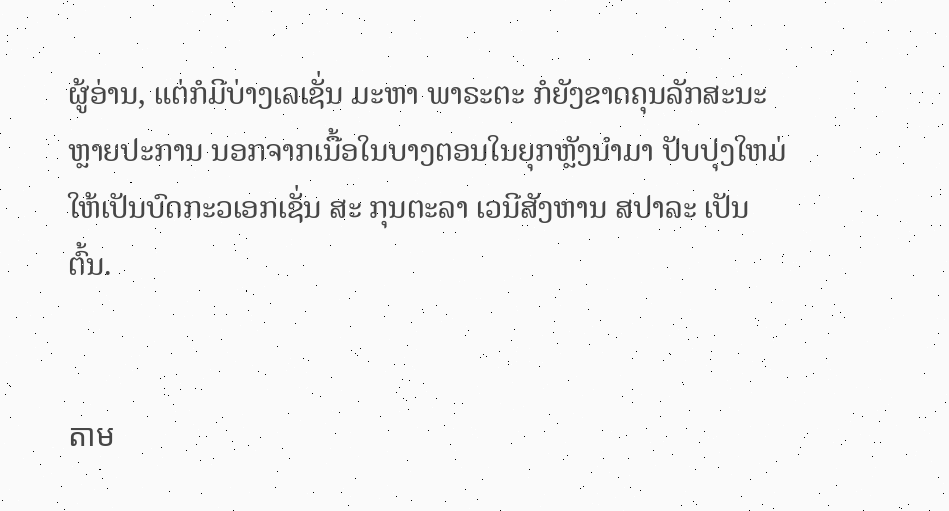ຜູ້ອ່ານ, ແຕ່ກໍມີບ່າງເລເຊັ່ນ ມະຫາ ພາຣະຕະ ກໍຍັງຂາດຄຸນລັກສະນະຫຼາຍປະການ ນອກຈາກເນື້ອໃນບາງຕອນໃນຍຸກຫຼັງນຳມາ ປັບປຸງໃຫມ່ໃຫ້ເປັນບົດກະວເອກເຊັ່ນ ສະ ກຸນຕະລາ ເວນີສັງຫານ ສປາລະ ເປັນຕົ້ນ.


តាម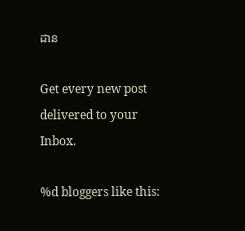ដាន

Get every new post delivered to your Inbox.

%d bloggers like this: